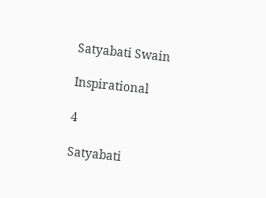Satyabati Swain

Inspirational

4

Satyabati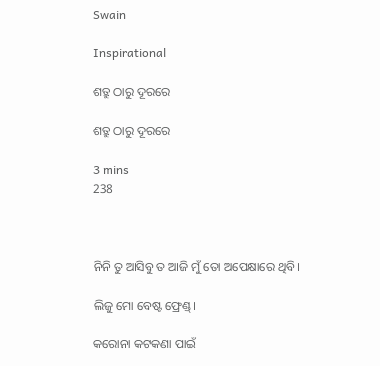Swain

Inspirational

ଶତ୍ରୁ ଠାରୁ ଦୂରରେ

ଶତ୍ରୁ ଠାରୁ ଦୂରରେ

3 mins
238



ନିନି ତୁ ଆସିବୁ ତ ଆଜି ମୁଁ ତୋ ଅପେକ୍ଷାରେ ଥିବି।

ଲିଜୁ ମୋ ବେଷ୍ଟ ଫ୍ରେଣ୍ଡ୍।

କରୋନା କଟକଣା ପାଇଁ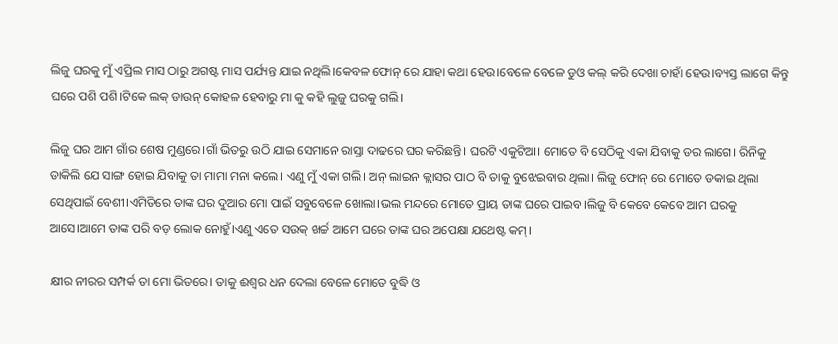ଲିଜୁ ଘରକୁ ମୁଁ ଏପ୍ରିଲ ମାସ ଠାରୁ ଅଗଷ୍ଟ ମାସ ପର୍ଯ୍ୟନ୍ତ ଯାଇ ନଥିଲି।କେବଳ ଫୋନ୍ ରେ ଯାହା କଥା ହେଉ।ବେଳେ ବେଳେ ଡୁଓ କଲ୍ କରି ଦେଖା ଚାହାଁ ହେଉ।ବ୍ୟସ୍ତ ଲାଗେ କିନ୍ତୁ ଘରେ ପଶି ପଶି।ଟିକେ ଲକ୍ ଡାଉନ୍ କୋହଳ ହେବାରୁ ମା କୁ କହି ଲୁଜୁ ଘରକୁ ଗଲି।

ଲିଜୁ ଘର ଆମ ଗାଁର ଶେଷ ମୁଣ୍ଡରେ।ଗାଁ ଭିତରୁ ଉଠି ଯାଇ ସେମାନେ ରାସ୍ତା ଦାଢରେ ଘର କରିଛନ୍ତି। ଘରଟି ଏକୁଟିଆ। ମୋତେ ବି ସେଠିକୁ ଏକା ଯିବାକୁ ଡର ଲାଗେ। ରିନିକୁ ଡାକିଲି ଯେ ସାଙ୍ଗ ହୋଇ ଯିବାକୁ ତା ମାମା ମନା କଲେ। ଏଣୁ ମୁଁ ଏକା ଗଲି। ଅନ୍ ଲାଇନ କ୍ଲାସର ପାଠ ବି ତାକୁ ବୁଝେଇବାର ଥିଲା। ଲିଜୁ ଫୋନ୍ ରେ ମୋତେ ଡକାଇ ଥିଲା ସେଥିପାଇଁ ବେଶୀ।ଏମିତିରେ ତାଙ୍କ ଘର ଦୁଆର ମୋ ପାଇଁ ସବୁବେଳେ ଖୋଲା।ଭଲ ମନ୍ଦରେ ମୋତେ ପ୍ରାୟ ତାଙ୍କ ଘରେ ପାଇବ।ଲିଜୁ ବି କେବେ କେବେ ଆମ ଘରକୁ ଆସେ।ଆମେ ତାଙ୍କ ପରି ବଡ଼ ଲୋକ ନୋହୁଁ।ଏଣୁ ଏତେ ସଉକ୍ ଖର୍ଚ୍ଚ ଆମେ ଘରେ ତାଙ୍କ ଘର ଅପେକ୍ଷା ଯଥେଷ୍ଟ କମ୍।

କ୍ଷୀର ନୀରର ସମ୍ପର୍କ ତା ମୋ ଭିତରେ। ତାକୁ ଈଶ୍ୱର ଧନ ଦେଲା ବେଳେ ମୋତେ ବୁଦ୍ଧି ଓ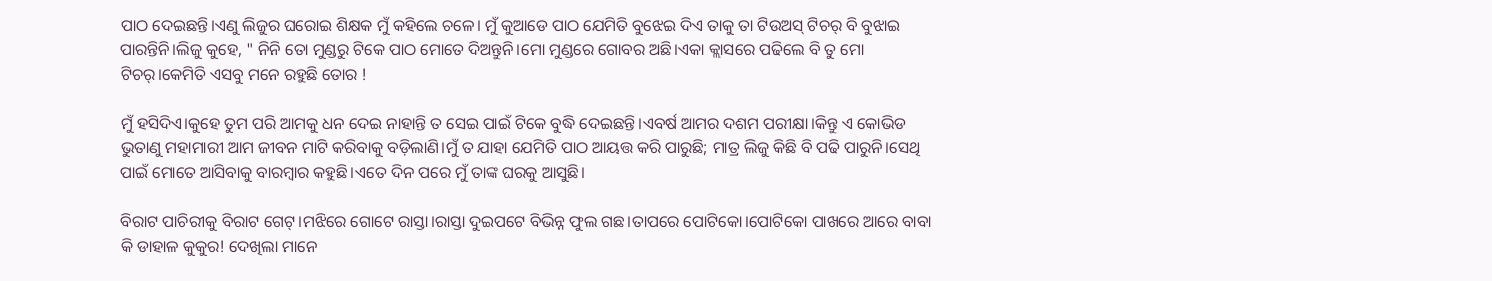ପାଠ ଦେଇଛନ୍ତି।ଏଣୁ ଲିଜୁର ଘରୋଇ ଶିକ୍ଷକ ମୁଁ କହିଲେ ଚଳେ। ମୁଁ କୁଆଡେ ପାଠ ଯେମିତି ବୁଝେଇ ଦିଏ ତାକୁ ତା ଟିଉଅସ୍ ଟିଚର୍ ବି ବୁଝାଇ ପାରନ୍ତିନି।ଲିଜୁ କୁହେ, " ନିନି ତୋ ମୁଣ୍ଡରୁ ଟିକେ ପାଠ ମୋତେ ଦିଅନ୍ତୁନି।ମୋ ମୁଣ୍ଡରେ ଗୋବର ଅଛି।ଏକା କ୍ଲାସରେ ପଢିଲେ ବି ତୁ ମୋ ଟିଚର୍।କେମିତି ଏସବୁ ମନେ ରହୁଛି ତୋର !

ମୁଁ ହସିଦିଏ।କୁହେ ତୁମ ପରି ଆମକୁ ଧନ ଦେଇ ନାହାନ୍ତି ତ ସେଇ ପାଇଁ ଟିକେ ବୁଦ୍ଧି ଦେଇଛନ୍ତି।ଏବର୍ଷ ଆମର ଦଶମ ପରୀକ୍ଷା।କିନ୍ତୁ ଏ କୋଭିଡ ଭୁତାଣୁ ମହାମାରୀ ଆମ ଜୀବନ ମାଟି କରିବାକୁ ବଡ଼ିଲାଣି।ମୁଁ ତ ଯାହା ଯେମିତି ପାଠ ଆୟତ୍ତ କରି ପାରୁଛି; ମାତ୍ର ଲିଜୁ କିଛି ବି ପଢି ପାରୁନି।ସେଥି ପାଇଁ ମୋତେ ଆସିବାକୁ ବାରମ୍ବାର କହୁଛି।ଏତେ ଦିନ ପରେ ମୁଁ ତାଙ୍କ ଘରକୁ ଆସୁଛି।

ବିରାଟ ପାଚିରୀକୁ ବିରାଟ ଗେଟ୍।ମଝିରେ ଗୋଟେ ରାସ୍ତା।ରାସ୍ତା ଦୁଇପଟେ ବିଭିନ୍ନ ଫୁଲ ଗଛ।ତାପରେ ପୋଟିକୋ।ପୋଟିକୋ ପାଖରେ ଆରେ ବାବା କି ଡାହାଳ କୁକୁର! ଦେଖିଲା ମାନେ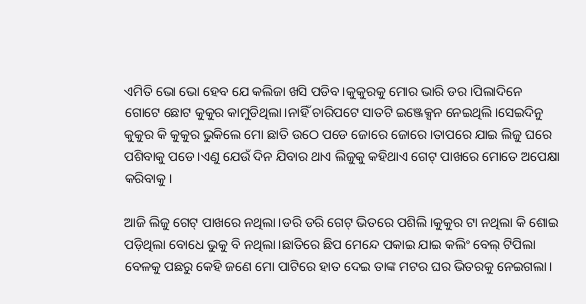ଏମିତି ଭୋ ଭୋ ହେବ ଯେ କଲିଜା ଖସି ପଡିବ।କୁକୁରକୁ ମୋର ଭାରି ଡର।ପିଲାଦିନେ ଗୋଟେ ଛୋଟ କୁକୁର କାମୁଡିଥିଲା।ନାହିଁ ଚାରିପଟେ ସାତଟି ଇଞ୍ଜେକ୍ସନ ନେଇଥିଲି।ସେଇଦିନୁ କୁକୁର କି କୁକୁର ଭୁକିଲେ ମୋ ଛାତି ଉଠେ ପଡେ ଜୋରେ ଜୋରେ।ତାପରେ ଯାଇ ଲିଜୁ ଘରେ ପଶିବାକୁ ପଡେ।ଏଣୁ ଯେଉଁ ଦିନ ଯିବାର ଥାଏ ଲିଜୁକୁ କହିଥାଏ ଗେଟ୍ ପାଖରେ ମୋତେ ଅପେକ୍ଷା କରିବାକୁ।

ଆଜି ଲିଜୁ ଗେଟ୍ ପାଖରେ ନଥିଲା।ଡରି ଡରି ଗେଟ୍ ଭିତରେ ପଶିଲି।କୁକୁର ଟା ନଥିଲା କି ଶୋଇ ପଡ଼ିଥିଲା ବୋଧେ ଭୁକୁ ବି ନଥିଲା।ଛାତିରେ ଛିପ ମେନ୍ଦେ ପକାଇ ଯାଇ କଲିଂ ବେଲ୍ ଟିପିଲା ବେଳକୁ ପଛରୁ କେହି ଜଣେ ମୋ ପାଟିରେ ହାତ ଦେଇ ତାଙ୍କ ମଟର ଘର ଭିତରକୁ ନେଇଗଲା।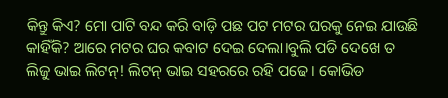କିନ୍ତୁ କିଏ? ମୋ ପାଟି ବନ୍ଦ କରି ବାଡ଼ି ପଛ ପଟ ମଟର ଘରକୁ ନେଇ ଯାଉଛି କାହିଁକି? ଆରେ ମଟର ଘର କବାଟ ଦେଇ ଦେଲା।ବୁଲି ପଡି ଦେଖେ ତ ଲିଜୁ ଭାଇ ଲିଟନ୍! ଲିଟନ୍ ଭାଇ ସହରରେ ରହି ପଢେ। କୋଭିଡ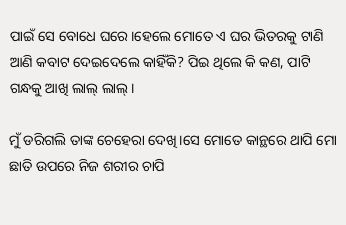ପାଇଁ ସେ ବୋଧେ ଘରେ।ହେଲେ ମୋତେ ଏ ଘର ଭିତରକୁ ଟାଣି ଆଣି କବାଟ ଦେଇଦେଲେ କାହିଁକି? ପିଇ ଥିଲେ କି କଣ, ପାଟି ଗନ୍ଧକୁ ଆଖି ଲାଲ୍ ଲାଲ୍।

ମୁଁ ଡରିଗଲି ତାଙ୍କ ଚେହେରା ଦେଖି।ସେ ମୋତେ କାନ୍ଥରେ ଥାପି ମୋ ଛାତି ଉପରେ ନିଜ ଶରୀର ଚାପି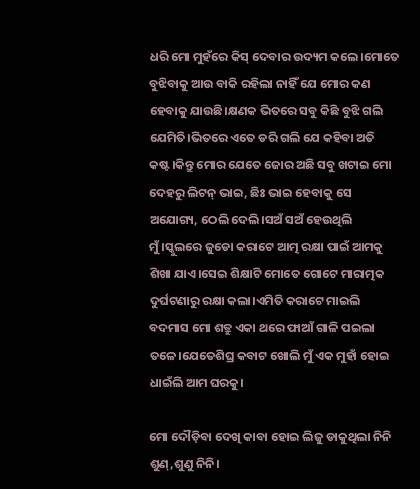ଧରି ମୋ ମୁହଁରେ କିସ୍ ଦେବାର ଉଦ୍ୟମ କଲେ।ମୋତେ ବୁଝିବାକୁ ଆଉ ବାକି ରହିଲା ନାହିଁ ଯେ ମୋର କଣ ହେବାକୁ ଯାଉଛି।କ୍ଷଣକ ଭିତରେ ସବୁ କିଛି ବୁଝି ଗଲି ଯେମିତି।ଭିତରେ ଏତେ ଡରି ଗଲି ଯେ କହିବା ଅତି କଷ୍ଟ।କିନ୍ତୁ ମୋର ଯେତେ ଜୋର ଅଛି ସବୁ ଖଟାଇ ମୋ ଦେହରୁ ଲିଟନ୍ ଭାଇ, ଛିଃ ଭାଇ ହେବାକୁ ସେ ଅଯୋଗ୍ୟ, ଠେଲି ଦେଲି।ସଅଁ ସଅଁ ହେଉଥିଲି ମୁଁ।ସ୍କୁଲରେ ଜୁଡୋ କରାଟେ ଆତ୍ମ ରକ୍ଷା ପାଇଁ ଆମକୁ ଶିଖା ଯାଏ।ସେଇ ଶିକ୍ଷାଟି ମୋତେ ଗୋଟେ ମାରାତ୍ମକ ଦୁର୍ଘଟଣାରୁ ରକ୍ଷା କଲା।ଏମିତି କରାଟେ ମାଇଲି ବଦମାସ ମୋ ଶତ୍ରୁ ଏକା ଥରେ ଫାଆଁ ଗାଳି ପଇଲା ତଳେ।ଯେତେଶିଘ୍ର କବାଟ ଖୋଲି ମୁଁ ଏକ ମୁହାଁ ହୋଇ ଧାଇଁଲି ଆମ ଘରକୁ।

ମୋ ଦୌଡ଼ିବା ଦେଖି କାବା ହୋଇ ଲିଜୁ ଡାକୁଥିଲା ନିନି ଶୁଣ୍,ଶୁଣୁ ନିନି।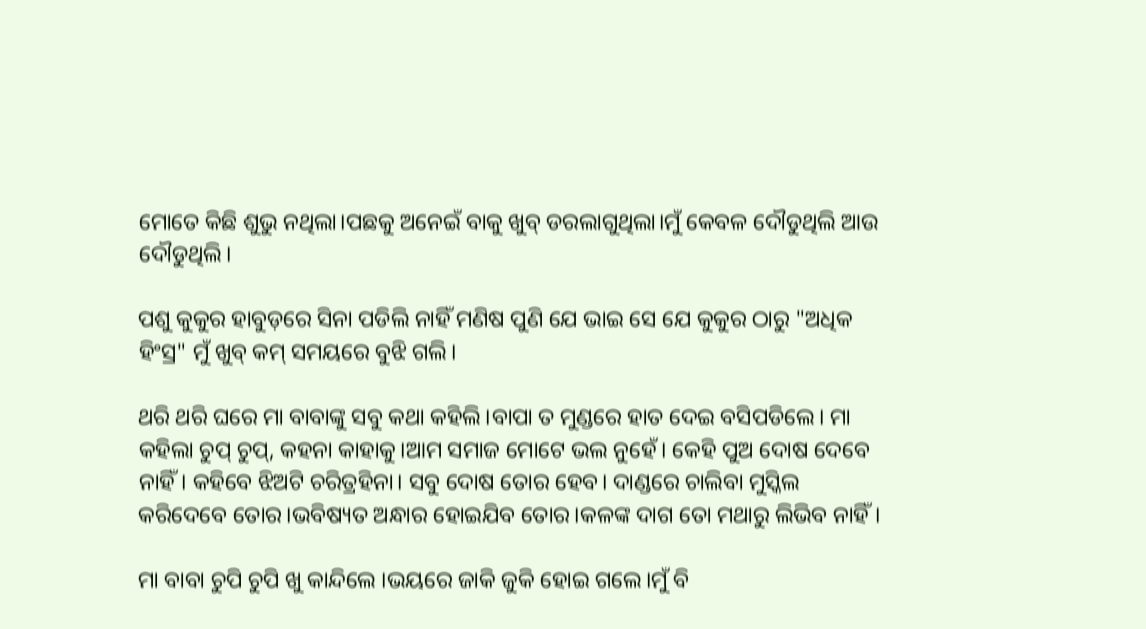ମୋତେ କିଛି ଶୁଭୁ ନଥିଲା।ପଛକୁ ଅନେଇଁ ବାକୁ ଖୁବ୍ ଡରଲାଗୁଥିଲା।ମୁଁ କେବଳ ଦୌଡୁଥିଲି ଆଉ ଦୌଡୁଥିଲି।

ପଶୁ କୁକୁର ହାବୁଡ଼ରେ ସିନା ପଡିଲି ନାହିଁ ମଣିଷ ପୁଣି ଯେ ଭାଇ ସେ ଯେ କୁକୁର ଠାରୁ "ଅଧିକ ହିଂସ୍ର" ମୁଁ ଖୁବ୍ କମ୍ ସମୟରେ ବୁଝି ଗଲି।

ଥରି ଥରି ଘରେ ମା ବାବାଙ୍କୁ ସବୁ କଥା କହିଲି।ବାପା ତ ମୁଣ୍ଡରେ ହାତ ଦେଇ ବସିପଡିଲେ। ମା କହିଲା ଚୁପ୍ ଚୁପ୍, କହନା କାହାକୁ।ଆମ ସମାଜ ମୋଟେ ଭଲ ନୁହେଁ। କେହି ପୁଅ ଦୋଷ ଦେବେ ନାହିଁ। କହିବେ ଝିଅଟି ଚରିତ୍ରହିନା। ସବୁ ଦୋଷ ତୋର ହେବ। ଦାଣ୍ଡରେ ଚାଲିବା ମୁସ୍କିଲ କରିଦେବେ ତୋର।ଭବିଷ୍ୟତ ଅନ୍ଧାର ହୋଇଯିବ ତୋର।କଳଙ୍କ ଦାଗ ତୋ ମଥାରୁ ଲିଭିବ ନାହିଁ।

ମା ବାବା ଚୁପି ଚୁପି ଖୁ କାନ୍ଦିଲେ ।ଭୟରେ ଜାକି ଜୁକି ହୋଇ ଗଲେ।ମୁଁ ବି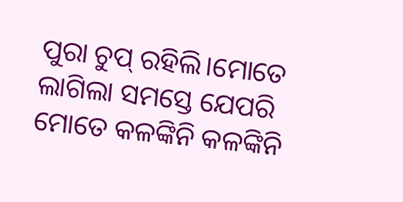ପୁରା ଚୁପ୍ ରହିଲି।ମୋତେ ଲାଗିଲା ସମସ୍ତେ ଯେପରି ମୋତେ କଳଙ୍କିନି କଳଙ୍କିନି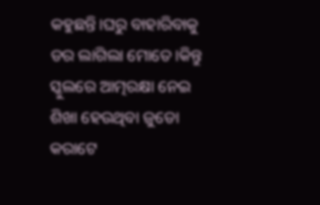କହୁଛନ୍ତି।ଘରୁ ବାହାରିବାକୁ ଡର ଲାଗିଲା ମୋତେ।କିନ୍ତୁ ସ୍କୁଲରେ ଆତ୍ମରକ୍ଷା ନେଇ ଶିଖା ହେଉଥିବା ଜୁଡୋ କରାଟେ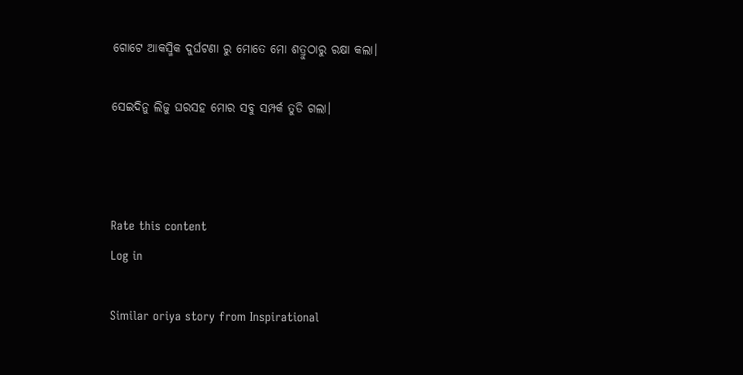ଗୋଟେ ଆକସ୍ମିକ ଦୁର୍ଘଟଣା ରୁ ମୋତେ ମୋ ଶତ୍ରୁଠାରୁ ରକ୍ଷା କଲା।

ସେଇଦିନୁ ଲିଜୁ ଘରସହ ମୋର ସବୁ ସମ୍ପର୍କ ତୁଡି ଗଲା।



Rate this content
Log in

Similar oriya story from Inspirational